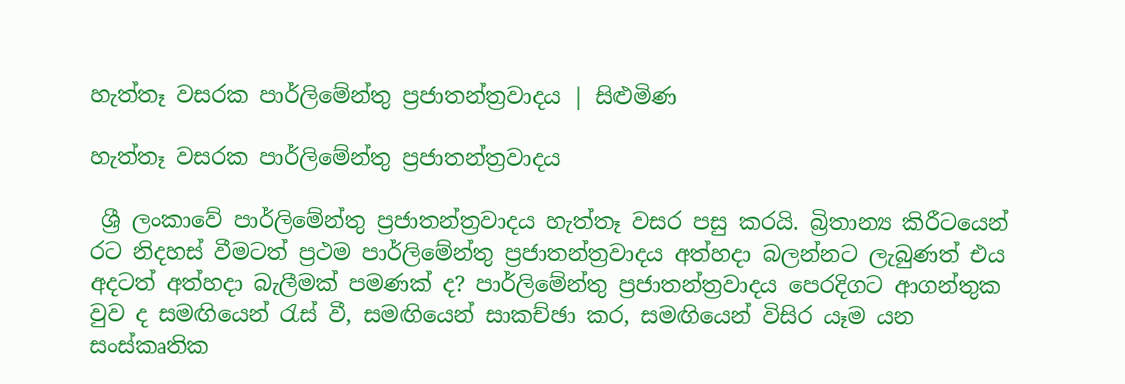හැත්තෑ වසරක පාර්ලිමේන්තු ප්‍රජාතන්ත්‍රවාදය | සිළුමිණ

හැත්තෑ වසරක පාර්ලිමේන්තු ප්‍රජාතන්ත්‍රවාදය

 ශ්‍රී ලංකාවේ පාර්ලිමේන්තු ප්‍රජාතන්ත්‍රවාදය හැත්තෑ වසර පසු කරයි. බ්‍රිතාන්‍ය කිරීටයෙන් රට නිදහස් වීමටත් ප්‍රථම පාර්ලිමේන්තු ප්‍රජාතන්ත්‍රවාදය අත්හදා බලන්නට ලැබුණත් එය අදටත් අත්හදා බැලීමක් පමණක් ද? පාර්ලිමේන්තු ප්‍රජාතන්ත්‍රවාදය පෙරදිගට ආගන්තුක වුව ද සමඟියෙන් රැස් වී, සමඟියෙන් සාකච්ඡා කර, සමඟියෙන් විසිර යෑම යන සංස්කෘතික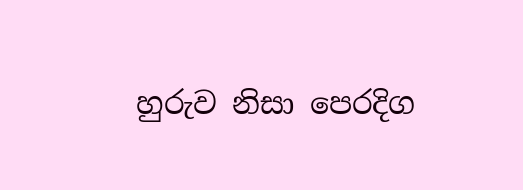හුරුව නිසා පෙරදිග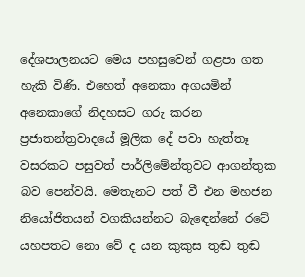දේශපාලනයට මෙය පහසුවෙන් ගළපා ගත හැකි විණි. එහෙත් අනෙකා අගයමින් අනෙකාගේ නිදහසට ගරු කරන ප්‍රජාතන්ත්‍රවාදයේ මූලික දේ පවා හැත්තෑ වසරකට පසුවත් පාර්ලිමේන්තුවට ආගන්තුක බව පෙන්වයි. මෙතැනට පත් වී එන මහජන නියෝජිතයන් වගකියන්නට බැඳෙන්නේ රටේ යහපතට නො වේ ද යන කුකුස තුඬ තුඬ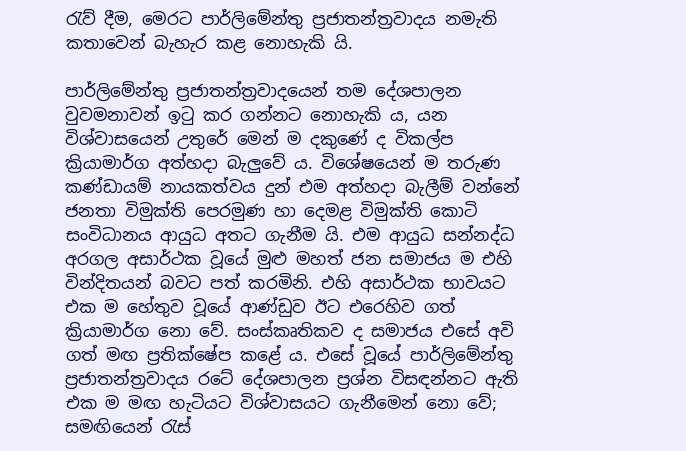රැව් දීම, මෙරට පාර්ලිමේන්තු ප්‍රජාතන්ත්‍රවාදය නමැති කතාවෙන් බැහැර කළ නොහැකි යි.

පාර්ලිමේන්තු ප්‍රජාතන්ත්‍රවාදයෙන් තම දේශපාලන වුවමනාවන් ඉටු කර ගන්නට නොහැකි ය, යන විශ්වාසයෙන් උතුරේ මෙන් ම දකුණේ ද විකල්ප ක්‍රියාමාර්ග අත්හදා බැලුවේ ය. විශේෂයෙන් ම තරුණ කණ්ඩායම් නායකත්වය දුන් එම අත්හදා බැලීම් වන්නේ ජනතා විමුක්ති පෙරමුණ හා දෙමළ විමුක්ති කොටි සංවිධානය ආයුධ අතට ගැනීම යි. එම ආයුධ සන්නද්ධ අරගල අසාර්ථක වූයේ මුළු මහත් ජන සමාජය ම එහි වින්දිතයන් බවට පත් කරමිනි. එහි අසාර්ථක භාවයට එක ම හේතුව වූයේ ආණ්ඩුව ඊට එරෙහිව ගත් ක්‍රියාමාර්ග නො වේ. සංස්කෘතිකව ද සමාජය එසේ අවි ගත් මඟ ප්‍රතික්ෂේප කළේ ය. එසේ වූයේ පාර්ලිමේන්තු ප්‍රජාතන්ත්‍රවාදය රටේ දේශපාලන ප්‍රශ්න විසඳන්නට ඇති එක ම මඟ හැටියට විශ්වාසයට ගැනීමෙන් නො වේ; සමඟියෙන් රැස්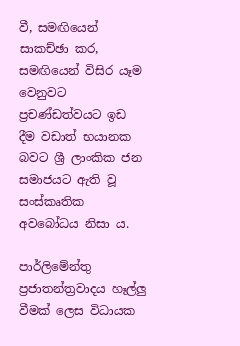වී, සමඟියෙන් සාකච්ඡා කර, සමඟියෙන් විසිර යෑම වෙනුවට ප්‍රචණ්ඩත්වයට ඉඩ දීම වඩාත් භයානක බවට ශ්‍රී ලාංකික ජන සමාජයට ඇති වූ සංස්කෘතික අවබෝධය නිසා ය.

පාර්ලිමේන්තු ප්‍රජාතන්ත්‍රවාදය හෑල්ලු වීමක් ලෙස විධායක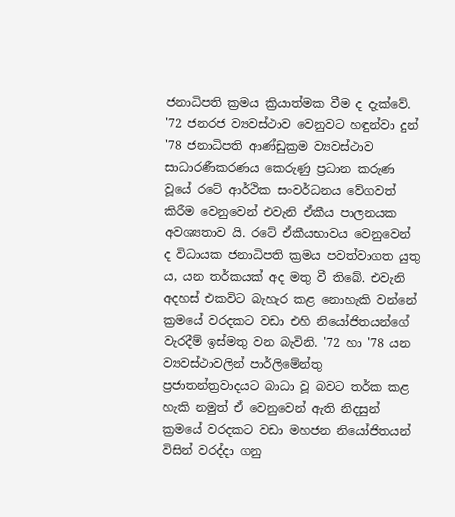ජනාධිපති ක්‍රමය ක්‍රියාත්මක වීම ද දැක්වේ. '72 ජනරජ ව්‍යවස්ථාව වෙනුවට හඳුන්වා දුන් '78 ජනාධිපති ආණ්ඩුක්‍රම ව්‍යවස්ථාව සාධාරණීකරණය කෙරුණු ප්‍රධාන කරුණ වූයේ රටේ ආර්ථික සංවර්ධනය වේගවත් කිරීම වෙනුවෙන් එවැනි ඒකීය පාලනයක අවශ්‍යතාව යි. රටේ ඒකීයභාවය වෙනුවෙන් ද විධායක ජනාධිපති ක්‍රමය පවත්වාගත යුතු ය, යන තර්කයක් අද මතු වී තිබේ. එවැනි අදහස් එකවිට බැහැර කළ නොහැකි වන්නේ ක්‍රමයේ වරදකට වඩා එහි නියෝජිතයන්ගේ වැරදීම් ඉස්මතු වන බැවිනි. '72 හා '78 යන ව්‍යවස්ථාවලින් පාර්ලිමේන්තු ප්‍රජාතන්ත්‍රවාදයට බාධා වූ බවට තර්ක කළ හැකි නමුත් ඒ වෙනුවෙන් ඇති නිදසුන් ක්‍රමයේ වරදකට වඩා මහජන නියෝජිතයන් විසින් වරද්දා ගනු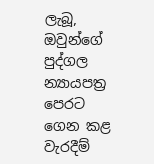ලැබූ, ඔවුන්ගේ පුද්ගල න්‍යායපත්‍ර පෙරට ගෙන කළ වැරදීම්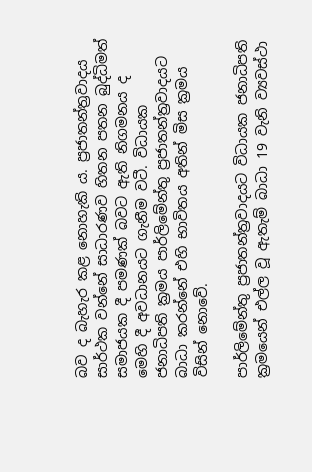බව ද බැහැර කළ නොහැකි ය. ප්‍රජාතන්ත්‍රවාදය සාර්ථක වන්නේ සාධාරණව හිතන පතන බුද්ධිමත් සමාජයක දී පමණක් බවට ඇති නිගමනය ද මෙහි දී අවධානයට ගැනීම වටී. විධායක ජනාධිපති ක්‍රමය පාර්ලිමේන්තු ප්‍රජාතන්ත්‍රවාදයට බාධා කරන්නේ එහි භාවිතය අතින් මිස ක්‍රමය විසින් නොවේ.

පාර්ලිමේන්තු ප්‍රජාතන්ත්‍රවාදයට විධායක ජනාධිපති ක්‍රමයෙන් එල්ල වූ ඇතැම් බාධා 19 වැනි ව්‍යවස්ථා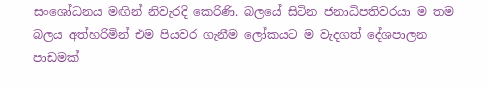සංශෝධනය මඟින් නිවැරදි කෙරිණි. බලයේ සිටින ජනාධිපතිවරයා ම තම බලය අත්හරිමින් එම පියවර ගැනීම ලෝකයට ම වැදගත් දේශපාලන පාඩමක්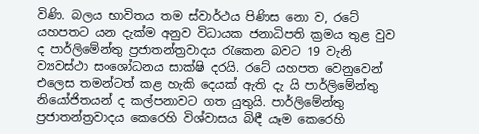විණි. බලය භාවිතය තම ස්වාර්ථය පිණිස නො ව, රටේ යහපතට යන දැක්ම අනුව විධායක ජනාධිපති ක්‍රමය තුළ වුව ද පාර්ලිමේන්තු ප්‍රජාතන්ත්‍රවාදය රැකෙන බවට 19 වැනි ව්‍යවස්ථා සංශෝධනය සාක්ෂි දරයි. රටේ යහපත වෙනුවෙන් එලෙස තමන්ටත් කළ හැකි දෙයක් ඇති දැ යි පාර්ලිමේන්තු නියෝජිතයන් ද කල්පනාවට ගත යුතුයි. පාර්ලිමේන්තු ප්‍රජාතන්ත්‍රවාදය කෙරෙහි විශ්වාසය බිඳී යෑම කෙරෙහි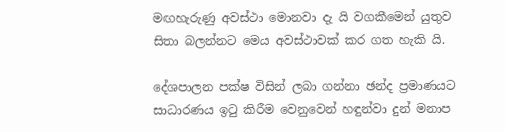මඟහැරුණු අවස්ථා මොනවා දැ යි වගකීමෙන් යුතුව සිතා බලන්නට මෙය අවස්ථාවක් කර ගත හැකි යි.

දේශපාලන පක්ෂ විසින් ලබා ගන්නා ඡන්ද ප්‍රමාණයට සාධාරණය ඉටු කිරීම වෙනුවෙන් හඳුන්වා දුන් මනාප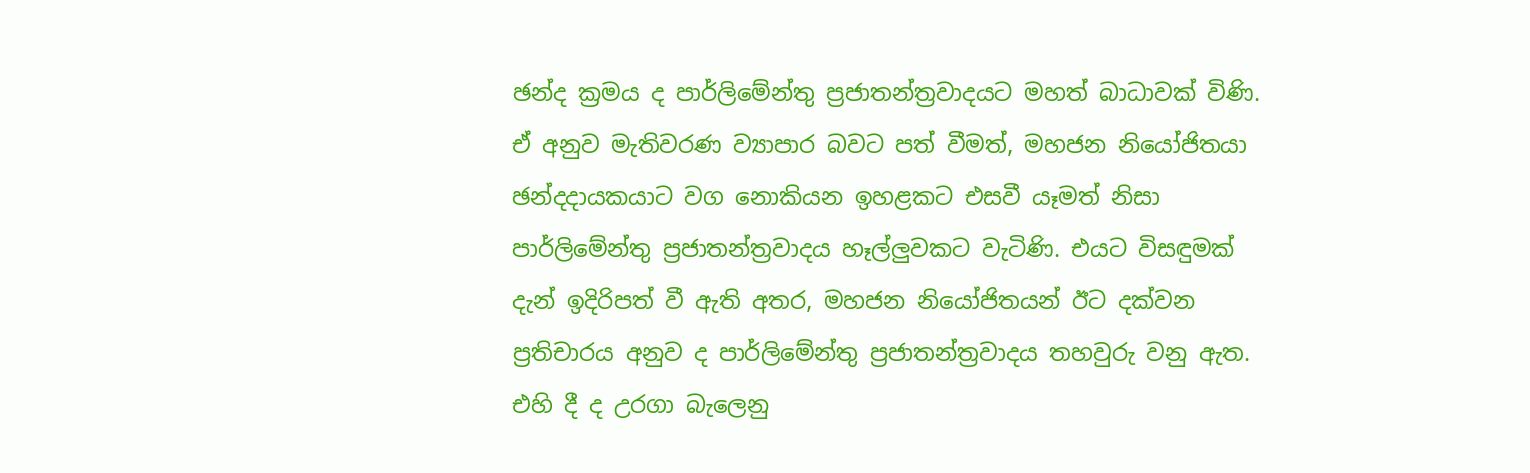ඡන්ද ක්‍රමය ද පාර්ලිමේන්තු ප්‍රජාතන්ත්‍රවාදයට මහත් බාධාවක් විණි. ඒ අනුව මැතිවරණ ව්‍යාපාර බවට පත් වීමත්, මහජන නියෝජිතයා ඡන්දදායකයාට වග නොකියන ඉහළකට එසවී යෑමත් නිසා පාර්ලිමේන්තු ප්‍රජාතන්ත්‍රවාදය හෑල්ලුවකට වැටිණි. එයට විසඳුමක් දැන් ඉදිරිපත් වී ඇති අතර, මහජන නියෝජිතයන් ඊට දක්වන ප්‍රතිචාරය අනුව ද පාර්ලිමේන්තු ප්‍රජාතන්ත්‍රවාදය තහවුරු වනු ඇත. එහි දී ද උරගා බැලෙනු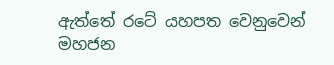ඇත්තේ රටේ යහපත වෙනුවෙන් මහජන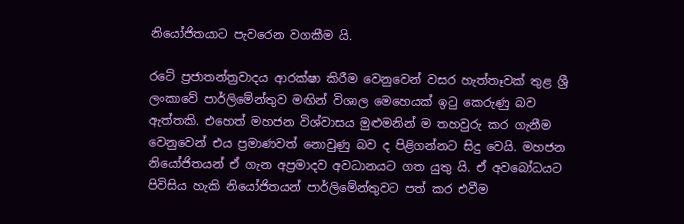නියෝජිතයාට පැවරෙන වගකීම යි.

රටේ ප්‍රජාතන්ත්‍රවාදය ආරක්ෂා කිරීම වෙනුවෙන් වසර හැත්තෑවක් තුළ ශ්‍රී ලංකාවේ පාර්ලිමේන්තුව මඟින් විශාල මෙහෙයක් ඉටු කෙරුණු බව ඇත්තකි. එහෙත් මහජන විශ්වාසය මුළුමනින් ම තහවුරු කර ගැනීම වෙනුවෙන් එය ප්‍රමාණවත් නොවුණු බව ද පිළිගන්නට සිදු වෙයි. මහජන නියෝජිතයන් ඒ ගැන අප්‍රමාදව අවධානයට ගත යුතු යි. ඒ අවබෝධයට පිවිසිය හැකි නියෝජිතයන් පාර්ලිමේන්තුවට පත් කර එවීම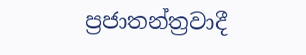ප්‍රජාතන්ත්‍රවාදී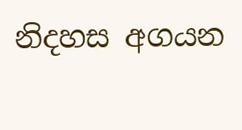නිදහස අගයන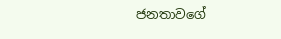ජනතාවගේ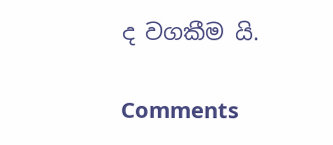ද වගකීම යි.

Comments